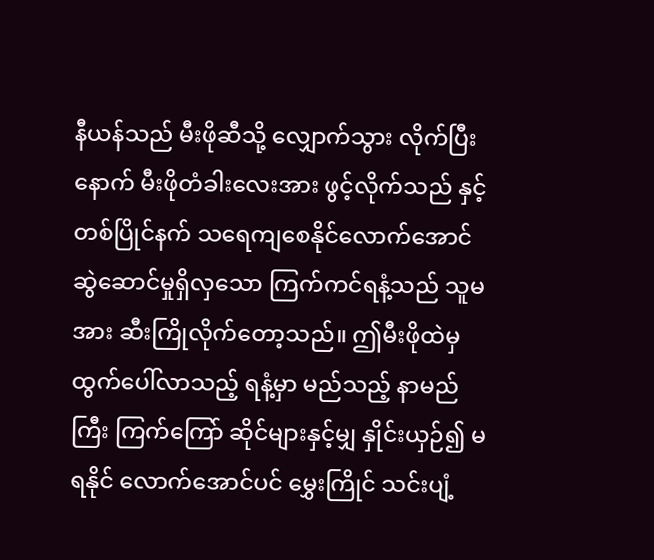နီယန်သည် မီးဖိုဆီသို့ လျှောက်သွား လိုက်ပြီးနောက် မီးဖိုတံခါးလေးအား ဖွင့်လိုက်သည် နှင့်တစ်ပြိုင်နက် သရေကျစေနိုင်လောက်အောင် ဆွဲဆောင်မှုရှိလှသော ကြက်ကင်ရနံ့သည် သူမအား ဆီးကြိုလိုက်တော့သည်။ ဤမီးဖိုထဲမှ ထွက်ပေါ်လာသည့် ရနံ့မှာ မည်သည့် နာမည်ကြီး ကြက်ကြော် ဆိုင်များနှင့်မျှ နှိုင်းယှဉ်၍ မရနိုင် လောက်အောင်ပင် မွှေးကြိုင် သင်းပျံ့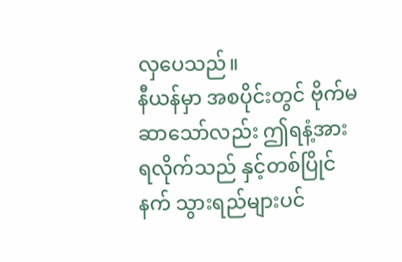လှပေသည်။
နီယန်မှာ အစပိုင်းတွင် ဗိုက်မဆာသော်လည်း ဤရနံ့အား ရလိုက်သည် နှင့်တစ်ပြိုင်နက် သွားရည်များပင်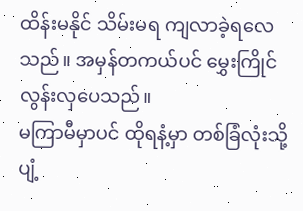ထိန်းမနိုင် သိမ်းမရ ကျလာခဲ့ရလေသည်။ အမှန်တကယ်ပင် မွှေးကြိုင်လွန်းလှပေသည်။
မကြာမီမှာပင် ထိုရနံ့မှာ တစ်ခြံလုံးသို့ ပျံ့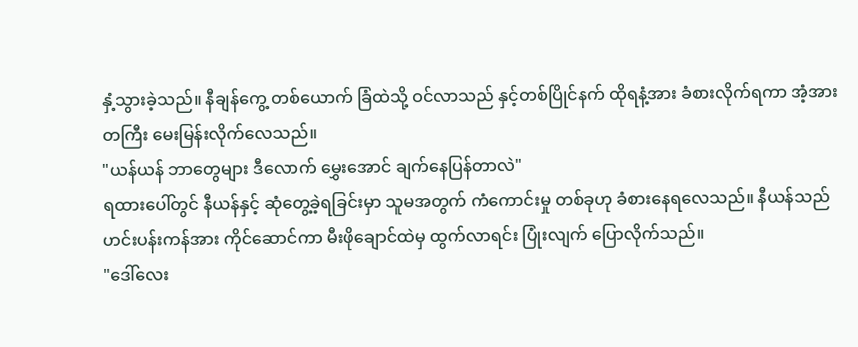နှံ့သွားခဲ့သည်။ နီချန်ကွေ့ တစ်ယောက် ခြံထဲသို့ ဝင်လာသည် နှင့်တစ်ပြိုင်နက် ထိုရနံ့အား ခံစားလိုက်ရကာ အံ့အားတကြီး မေးမြန်းလိုက်လေသည်။
"ယန်ယန် ဘာတွေများ ဒီလောက် မွှေးအောင် ချက်နေပြန်တာလဲ"
ရထားပေါ်တွင် နီယန်နှင့် ဆုံတွေ့ခဲ့ရခြင်းမှာ သူမအတွက် ကံကောင်းမှု တစ်ခုဟု ခံစားနေရလေသည်။ နီယန်သည် ဟင်းပန်းကန်အား ကိုင်ဆောင်ကာ မီးဖိုချောင်ထဲမှ ထွက်လာရင်း ပြုံးလျက် ပြောလိုက်သည်။
"ဒေါ်လေး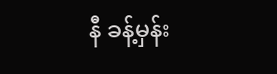နီ ခန့်မှန်း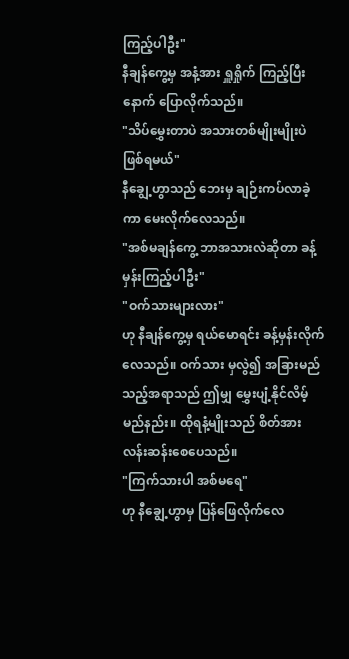ကြည့်ပါဦး"
နီချန်ကွေ့မှ အနံ့အား ရှူရှိုက် ကြည့်ပြီးနောက် ပြောလိုက်သည်။
"သိပ်မွှေးတာပဲ အသားတစ်မျိုးမျိုးပဲ ဖြစ်ရမယ်"
နီချွေ့ဟွာသည် ဘေးမှ ချဉ်းကပ်လာခဲ့ကာ မေးလိုက်လေသည်။
"အစ်မချန်ကွေ့ ဘာအသားလဲဆိုတာ ခန့်မှန်းကြည့်ပါဦး"
"ဝက်သားများလား"
ဟု နီချန်ကွေ့မှ ရယ်မောရင်း ခန့်မှန်းလိုက်လေသည်။ ဝက်သား မှလွဲ၍ အခြားမည်သည့်အရာသည် ဤမျှ မွှေးပျံ့နိုင်လိမ့်မည်နည်း။ ထိုရနံ့မျိုးသည် စိတ်အား လန်းဆန်းစေပေသည်။
"ကြက်သားပါ အစ်မရေ"
ဟု နီချွေ့ဟွာမှ ပြန်ဖြေလိုက်လေ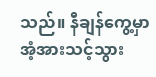သည်။ နီချန်ကွေ့မှာ အံ့အားသင့်သွား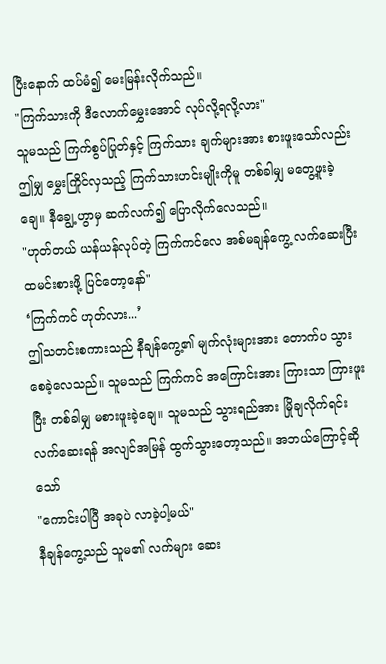ပြီးနောက် ထပ်မံ၍ မေးမြန်းလိုက်သည်။
"ကြက်သားကို ဒီလောက်မွှေးအောင် လုပ်လို့ရလို့လား"
သူမသည် ကြက်စွပ်ပြုတ်နှင့် ကြက်သား ချက်များအား စားဖူးသော်လည်း ဤမျှ မွှေးကြိုင်လှသည့် ကြက်သားဟင်းမျိုးကိုမူ တစ်ခါမျှ မတွေ့ဖူးခဲ့ချေ။ နီချွေ့ဟွာမှ ဆက်လက်၍ ပြောလိုက်လေသည်။
"ဟုတ်တယ် ယန်ယန်လုပ်တဲ့ ကြက်ကင်လေ အစ်မချန်ကွေ့ လက်ဆေးပြီး ထမင်းစားဖို့ ပြင်တော့နော်"
‘ကြက်ကင် ဟုတ်လား...’
ဤသတင်းစကားသည် နီချန်ကွေ့၏ မျက်လုံးများအား တောက်ပ သွားစေခဲ့လေသည်။ သူမသည် ကြက်ကင် အကြောင်းအား ကြားသာ ကြားဖူးပြီး တစ်ခါမျှ မစားဖူးခဲ့ချေ။ သူမသည် သွားရည်အား မြိုချလိုက်ရင်း လက်ဆေးရန် အလျင်အမြန် ထွက်သွားတော့သည်။ အဘယ်ကြောင့်ဆိုသော်
"ကောင်းပါပြီ အခုပဲ လာခဲ့ပါ့မယ်"
နီချန်ကွေ့သည် သူမ၏ လက်များ ဆေး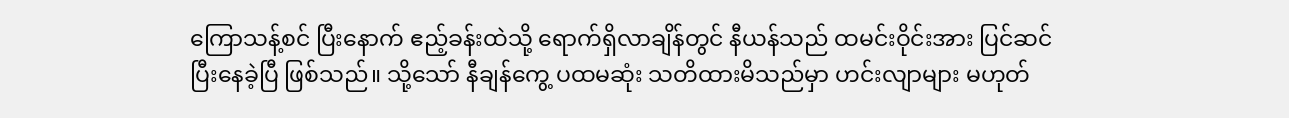ကြောသန့်စင် ပြီးနောက် ဧည့်ခန်းထဲသို့ ရောက်ရှိလာချိန်တွင် နီယန်သည် ထမင်းဝိုင်းအား ပြင်ဆင်ပြီးနေခဲ့ပြီ ဖြစ်သည်။ သို့သော် နီချန်ကွေ့ ပထမဆုံး သတိထားမိသည်မှာ ဟင်းလျာများ မဟုတ်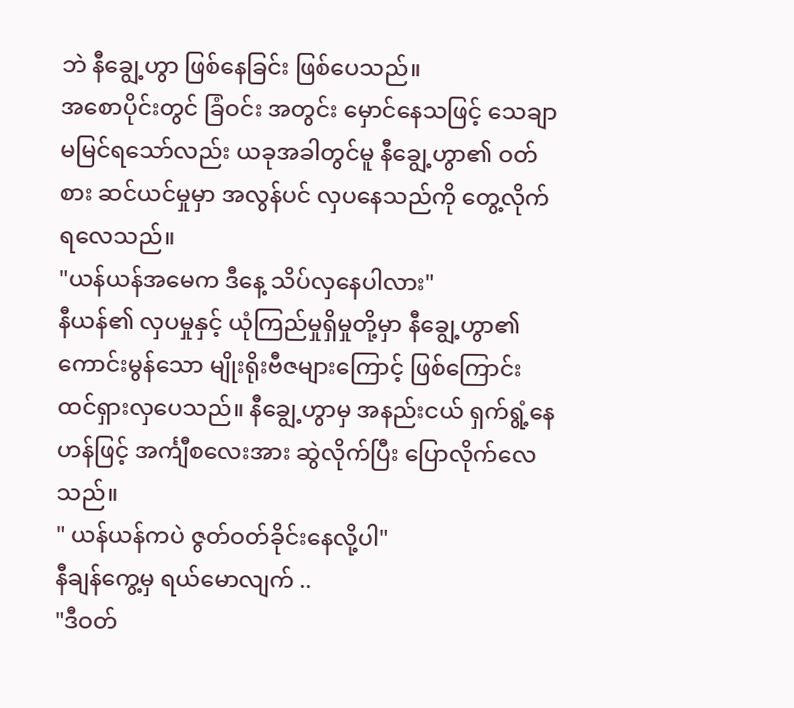ဘဲ နီချွေ့ဟွာ ဖြစ်နေခြင်း ဖြစ်ပေသည်။
အစောပိုင်းတွင် ခြံဝင်း အတွင်း မှောင်နေသဖြင့် သေချာမမြင်ရသော်လည်း ယခုအခါတွင်မူ နီချွေ့ဟွာ၏ ဝတ်စား ဆင်ယင်မှုမှာ အလွန်ပင် လှပနေသည်ကို တွေ့လိုက်ရလေသည်။
"ယန်ယန်အမေက ဒီနေ့ သိပ်လှနေပါလား"
နီယန်၏ လှပမှုနှင့် ယုံကြည်မှုရှိမှုတို့မှာ နီချွေ့ဟွာ၏ ကောင်းမွန်သော မျိုးရိုးဗီဇများကြောင့် ဖြစ်ကြောင်း ထင်ရှားလှပေသည်။ နီချွေ့ဟွာမှ အနည်းငယ် ရှက်ရွံ့နေဟန်ဖြင့် အင်္ကျီစလေးအား ဆွဲလိုက်ပြီး ပြောလိုက်လေသည်။
" ယန်ယန်ကပဲ ဇွတ်ဝတ်ခိုင်းနေလို့ပါ"
နီချန်ကွေ့မှ ရယ်မောလျက် ..
"ဒီဝတ်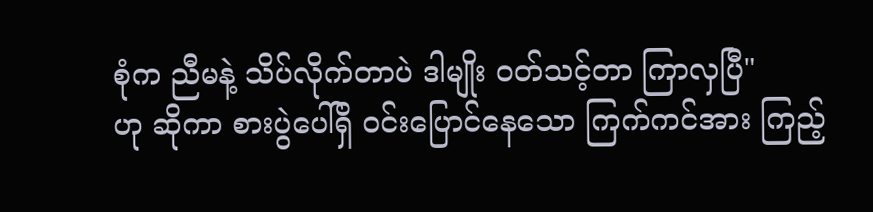စုံက ညီမနဲ့ သိပ်လိုက်တာပဲ ဒါမျိုး ဝတ်သင့်တာ ကြာလှပြီ"
ဟု ဆိုကာ စားပွဲပေါ်ရှိ ဝင်းပြောင်နေသော ကြက်ကင်အား ကြည့်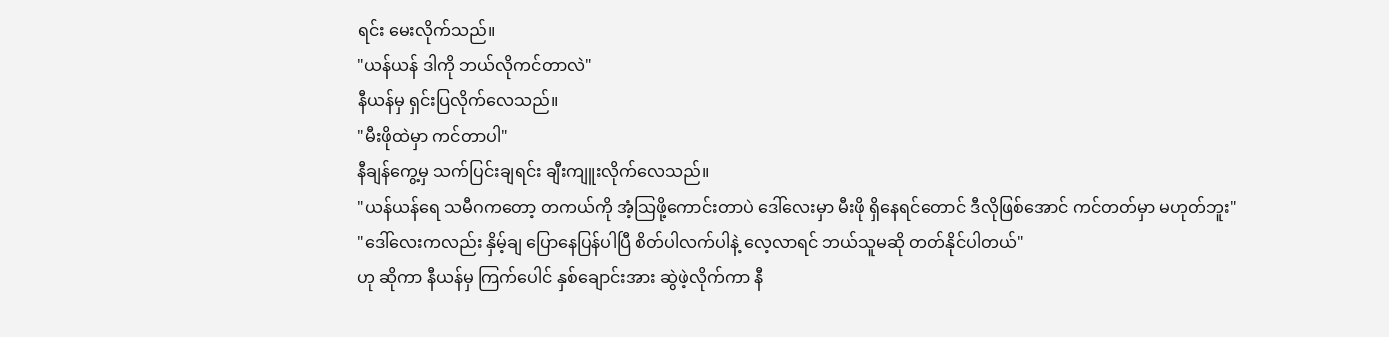ရင်း မေးလိုက်သည်။
"ယန်ယန် ဒါကို ဘယ်လိုကင်တာလဲ"
နီယန်မှ ရှင်းပြလိုက်လေသည်။
"မီးဖိုထဲမှာ ကင်တာပါ"
နီချန်ကွေ့မှ သက်ပြင်းချရင်း ချီးကျူးလိုက်လေသည်။
"ယန်ယန်ရေ သမီဂကတော့ တကယ်ကို အံ့သြဖို့ကောင်းတာပဲ ဒေါ်လေးမှာ မီးဖို ရှိနေရင်တောင် ဒီလိုဖြစ်အောင် ကင်တတ်မှာ မဟုတ်ဘူး"
"ဒေါ်လေးကလည်း နှိမ့်ချ ပြောနေပြန်ပါပြီ စိတ်ပါလက်ပါနဲ့ လေ့လာရင် ဘယ်သူမဆို တတ်နိုင်ပါတယ်"
ဟု ဆိုကာ နီယန်မှ ကြက်ပေါင် နှစ်ချောင်းအား ဆွဲဖဲ့လိုက်ကာ နီ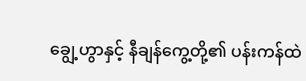ချွေ့ဟွာနှင့် နီချန်ကွေ့တို့၏ ပန်းကန်ထဲ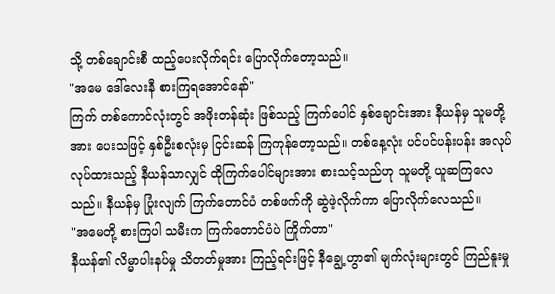သို့ တစ်ချောင်းစီ ထည့်ပေးလိုက်ရင်း ပြောလိုက်တော့သည်။
"အမေ ဒေါ်လေးနီ စားကြရအောင်နော်"
ကြက် တစ်ကောင်လုံးတွင် အဖိုးတန်ဆုံး ဖြစ်သည့် ကြက်ပေါင် နှစ်ချောင်းအား နီယန်မှ သူမတို့အား ပေးသဖြင့် နှစ်ဦးစလုံးမှ ငြင်းဆန် ကြကုန်တော့သည်။ တစ်နေ့လုံး ပင်ပင်ပန်းပန်း အလုပ်လုပ်ထားသည့် နီယန်သာလျှင် ထိုကြက်ပေါင်များအား စားသင့်သည်ဟု သူမတို့ ယူဆကြလေသည်။ နီယန်မှ ပြုံးလျက် ကြက်တောင်ပံ တစ်ဖက်ကို ဆွဲဖဲ့လိုက်ကာ ပြောလိုက်လေသည်။
"အမေတို့ စားကြပါ သမီးက ကြက်တောင်ပံပဲ ကြိုက်တာ"
နီယန်၏ လိမ္မာပါးနပ်မှု သိတတ်မှုအား ကြည့်ရင်းဖြင့် နီချွေ့ဟွာ၏ မျက်လုံးများတွင် ကြည်နူးမှု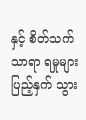နှင့် စိတ်သက်သာရာ ရမှုများ ပြည့်နှက် သွား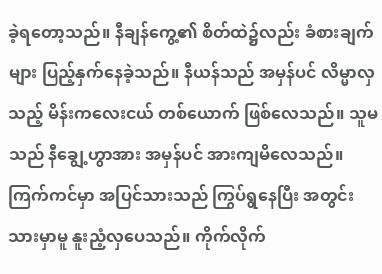ခဲ့ရတော့သည်။ နီချန်ကွေ့၏ စိတ်ထဲ၌လည်း ခံစားချက်များ ပြည့်နှက်နေခဲ့သည်။ နီယန်သည် အမှန်ပင် လိမ္မာလှသည့် မိန်းကလေးငယ် တစ်ယောက် ဖြစ်လေသည်။ သူမသည် နီချွေ့ဟွာအား အမှန်ပင် အားကျမိလေသည်။
ကြက်ကင်မှာ အပြင်သားသည် ကြွပ်ရွနေပြီး အတွင်းသားမှာမူ နူးညံ့လှပေသည်။ ကိုက်လိုက်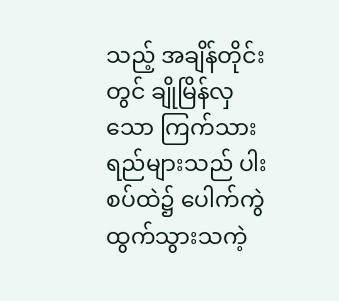သည့် အချိန်တိုင်းတွင် ချိုမြိန်လှသော ကြက်သားရည်များသည် ပါးစပ်ထဲ၌ ပေါက်ကွဲ ထွက်သွားသကဲ့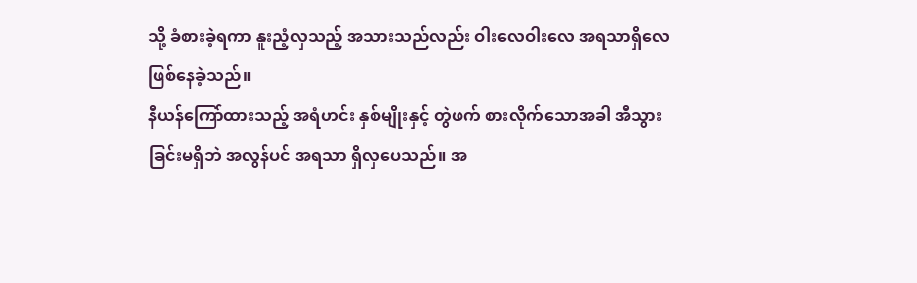သို့ ခံစားခဲ့ရကာ နူးညံ့လှသည့် အသားသည်လည်း ဝါးလေဝါးလေ အရသာရှိလေ ဖြစ်နေခဲ့သည်။
နီယန်ကြော်ထားသည့် အရံဟင်း နှစ်မျိုးနှင့် တွဲဖက် စားလိုက်သောအခါ အီသွားခြင်းမရှိဘဲ အလွန်ပင် အရသာ ရှိလှပေသည်။ အ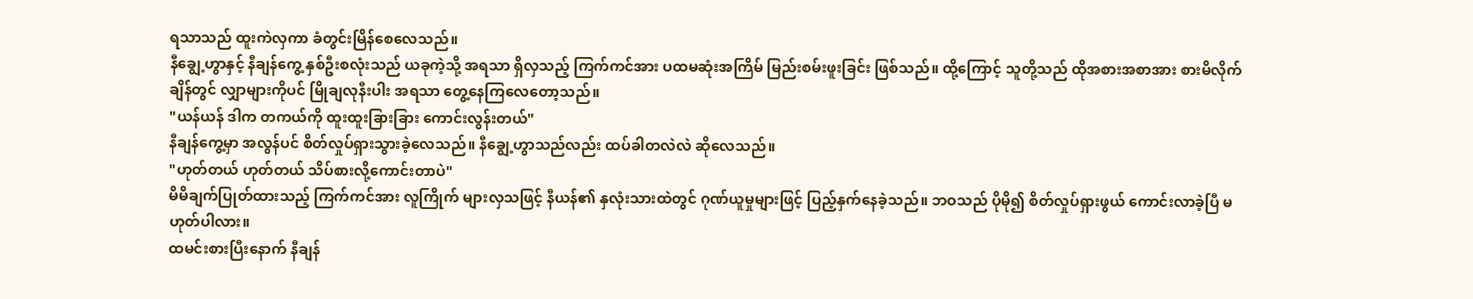ရသာသည် ထူးကဲလှကာ ခံတွင်းမြိန်စေလေသည်။
နီချွေ့ဟွာနှင့် နီချန်ကွေ့ နှစ်ဦးစလုံးသည် ယခုကဲ့သို့ အရသာ ရှိလှသည့် ကြက်ကင်အား ပထမဆုံးအကြိမ် မြည်းစမ်းဖူးခြင်း ဖြစ်သည်။ ထို့ကြောင့် သူတို့သည် ထိုအစားအစာအား စားမိလိုက်ချိန်တွင် လျှာများကိုပင် မြိုချလုနီးပါး အရသာ တွေ့နေကြလေတော့သည်။
"ယန်ယန် ဒါက တကယ်ကို ထူးထူးခြားခြား ကောင်းလွန်းတယ်"
နီချန်ကွေ့မှာ အလွန်ပင် စိတ်လှုပ်ရှားသွားခဲ့လေသည်။ နီချွေ့ဟွာသည်လည်း ထပ်ခါတလဲလဲ ဆိုလေသည်။
"ဟုတ်တယ် ဟုတ်တယ် သိပ်စားလို့ကောင်းတာပဲ"
မိမိချက်ပြုတ်ထားသည့် ကြက်ကင်အား လူကြိုက် များလှသဖြင့် နီယန်၏ နှလုံးသားထဲတွင် ဂုဏ်ယူမှုများဖြင့် ပြည့်နှက်နေခဲ့သည်။ ဘဝသည် ပိုမို၍ စိတ်လှုပ်ရှားဖွယ် ကောင်းလာခဲ့ပြီ မဟုတ်ပါလား။
ထမင်းစားပြီးနောက် နီချန်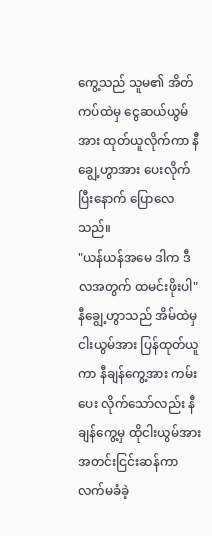ကွေ့သည် သူမ၏ အိတ်ကပ်ထဲမှ ငွေဆယ်ယွမ်အား ထုတ်ယူလိုက်ကာ နီချွေ့ဟွာအား ပေးလိုက်ပြီးနောက် ပြောလေသည်။
"ယန်ယန်အမေ ဒါက ဒီလအတွက် ထမင်းဖိုးပါ"
နီချွေ့ဟွာသည် အိမ်ထဲမှ ငါးယွမ်အား ပြန်ထုတ်ယူကာ နီချန်ကွေ့အား ကမ်းပေး လိုက်သော်လည်း နီချန်ကွေ့မှ ထိုငါးယွမ်အား အတင်းငြင်းဆန်ကာ လက်မခံခဲ့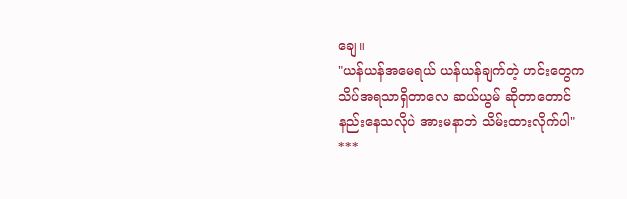ချေ။
"ယန်ယန်အမေရယ် ယန်ယန်ချက်တဲ့ ဟင်းတွေက သိပ်အရသာရှိတာလေ ဆယ်ယွမ် ဆိုတာတောင် နည်းနေသလိုပဲ အားမနာဘဲ သိမ်းထားလိုက်ပါ"
***